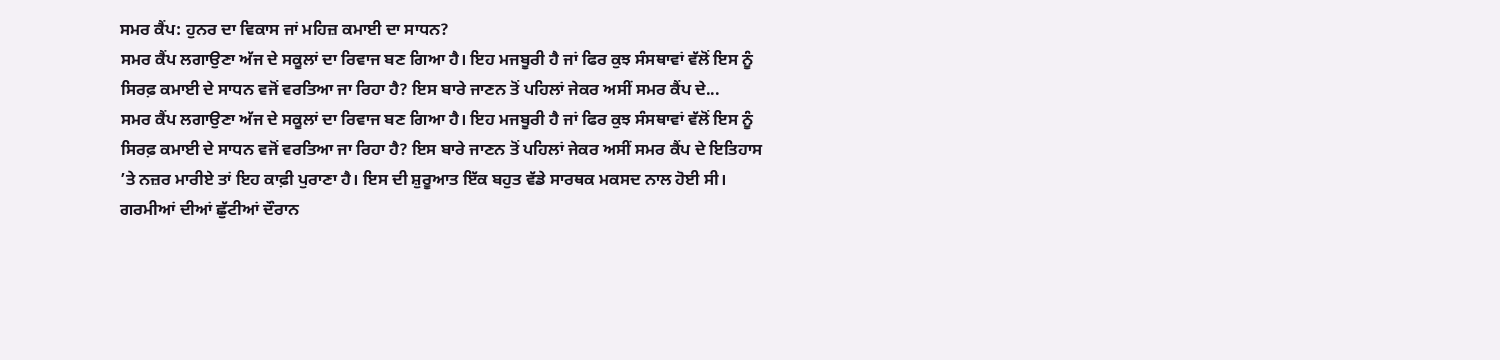ਸਮਰ ਕੈਂਪ: ਹੁਨਰ ਦਾ ਵਿਕਾਸ ਜਾਂ ਮਹਿਜ਼ ਕਮਾਈ ਦਾ ਸਾਧਨ?
ਸਮਰ ਕੈਂਪ ਲਗਾਉਣਾ ਅੱਜ ਦੇ ਸਕੂਲਾਂ ਦਾ ਰਿਵਾਜ ਬਣ ਗਿਆ ਹੈ। ਇਹ ਮਜਬੂਰੀ ਹੈ ਜਾਂ ਫਿਰ ਕੁਝ ਸੰਸਥਾਵਾਂ ਵੱਲੋਂ ਇਸ ਨੂੰ ਸਿਰਫ਼ ਕਮਾਈ ਦੇ ਸਾਧਨ ਵਜੋਂ ਵਰਤਿਆ ਜਾ ਰਿਹਾ ਹੈ? ਇਸ ਬਾਰੇ ਜਾਣਨ ਤੋਂ ਪਹਿਲਾਂ ਜੇਕਰ ਅਸੀਂ ਸਮਰ ਕੈਂਪ ਦੇ...
ਸਮਰ ਕੈਂਪ ਲਗਾਉਣਾ ਅੱਜ ਦੇ ਸਕੂਲਾਂ ਦਾ ਰਿਵਾਜ ਬਣ ਗਿਆ ਹੈ। ਇਹ ਮਜਬੂਰੀ ਹੈ ਜਾਂ ਫਿਰ ਕੁਝ ਸੰਸਥਾਵਾਂ ਵੱਲੋਂ ਇਸ ਨੂੰ ਸਿਰਫ਼ ਕਮਾਈ ਦੇ ਸਾਧਨ ਵਜੋਂ ਵਰਤਿਆ ਜਾ ਰਿਹਾ ਹੈ? ਇਸ ਬਾਰੇ ਜਾਣਨ ਤੋਂ ਪਹਿਲਾਂ ਜੇਕਰ ਅਸੀਂ ਸਮਰ ਕੈਂਪ ਦੇ ਇਤਿਹਾਸ ’ਤੇ ਨਜ਼ਰ ਮਾਰੀਏ ਤਾਂ ਇਹ ਕਾਫ਼ੀ ਪੁਰਾਣਾ ਹੈ। ਇਸ ਦੀ ਸ਼ੁਰੂਆਤ ਇੱਕ ਬਹੁਤ ਵੱਡੇ ਸਾਰਥਕ ਮਕਸਦ ਨਾਲ ਹੋਈ ਸੀ। ਗਰਮੀਆਂ ਦੀਆਂ ਛੁੱਟੀਆਂ ਦੌਰਾਨ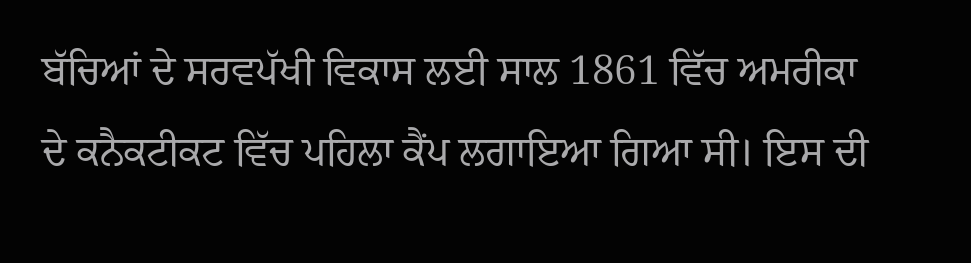ਬੱਚਿਆਂ ਦੇ ਸਰਵਪੱਖੀ ਵਿਕਾਸ ਲਈ ਸਾਲ 1861 ਵਿੱਚ ਅਮਰੀਕਾ ਦੇ ਕਨੈਕਟੀਕਟ ਵਿੱਚ ਪਹਿਲਾ ਕੈਂਪ ਲਗਾਇਆ ਗਿਆ ਸੀ। ਇਸ ਦੀ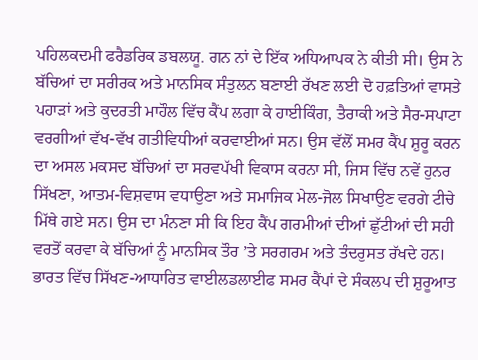ਪਹਿਲਕਦਮੀ ਫਰੈਡਰਿਕ ਡਬਲਯੂ. ਗਨ ਨਾਂ ਦੇ ਇੱਕ ਅਧਿਆਪਕ ਨੇ ਕੀਤੀ ਸੀ। ਉਸ ਨੇ ਬੱਚਿਆਂ ਦਾ ਸਰੀਰਕ ਅਤੇ ਮਾਨਸਿਕ ਸੰਤੁਲਨ ਬਣਾਈ ਰੱਖਣ ਲਈ ਦੋ ਹਫ਼ਤਿਆਂ ਵਾਸਤੇ ਪਹਾੜਾਂ ਅਤੇ ਕੁਦਰਤੀ ਮਾਹੌਲ ਵਿੱਚ ਕੈਂਪ ਲਗਾ ਕੇ ਹਾਈਕਿੰਗ, ਤੈਰਾਕੀ ਅਤੇ ਸੈਰ-ਸਪਾਟਾ ਵਰਗੀਆਂ ਵੱਖ-ਵੱਖ ਗਤੀਵਿਧੀਆਂ ਕਰਵਾਈਆਂ ਸਨ। ਉਸ ਵੱਲੋਂ ਸਮਰ ਕੈਂਪ ਸ਼ੁਰੂ ਕਰਨ ਦਾ ਅਸਲ ਮਕਸਦ ਬੱਚਿਆਂ ਦਾ ਸਰਵਪੱਖੀ ਵਿਕਾਸ ਕਰਨਾ ਸੀ, ਜਿਸ ਵਿੱਚ ਨਵੇਂ ਹੁਨਰ ਸਿੱਖਣਾ, ਆਤਮ-ਵਿਸ਼ਵਾਸ ਵਧਾਉਣਾ ਅਤੇ ਸਮਾਜਿਕ ਮੇਲ-ਜੋਲ ਸਿਖਾਉਣ ਵਰਗੇ ਟੀਚੇ ਮਿੱਥੇ ਗਏ ਸਨ। ਉਸ ਦਾ ਮੰਨਣਾ ਸੀ ਕਿ ਇਹ ਕੈਂਪ ਗਰਮੀਆਂ ਦੀਆਂ ਛੁੱਟੀਆਂ ਦੀ ਸਹੀ ਵਰਤੋਂ ਕਰਵਾ ਕੇ ਬੱਚਿਆਂ ਨੂੰ ਮਾਨਸਿਕ ਤੌਰ ’ਤੇ ਸਰਗਰਮ ਅਤੇ ਤੰਦਰੁਸਤ ਰੱਖਦੇ ਹਨ।
ਭਾਰਤ ਵਿੱਚ ਸਿੱਖਣ-ਆਧਾਰਿਤ ਵਾਈਲਡਲਾਈਫ ਸਮਰ ਕੈਂਪਾਂ ਦੇ ਸੰਕਲਪ ਦੀ ਸ਼ੁਰੂਆਤ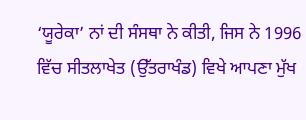‘ਯੂਰੇਕਾ’ ਨਾਂ ਦੀ ਸੰਸਥਾ ਨੇ ਕੀਤੀ, ਜਿਸ ਨੇ 1996 ਵਿੱਚ ਸੀਤਲਾਖੇਤ (ਉੱਤਰਾਖੰਡ) ਵਿਖੇ ਆਪਣਾ ਮੁੱਖ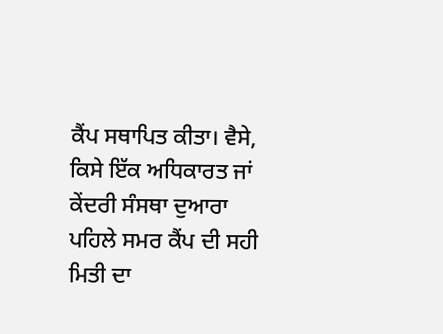ਕੈਂਪ ਸਥਾਪਿਤ ਕੀਤਾ। ਵੈਸੇ, ਕਿਸੇ ਇੱਕ ਅਧਿਕਾਰਤ ਜਾਂ ਕੇਂਦਰੀ ਸੰਸਥਾ ਦੁਆਰਾ ਪਹਿਲੇ ਸਮਰ ਕੈਂਪ ਦੀ ਸਹੀ ਮਿਤੀ ਦਾ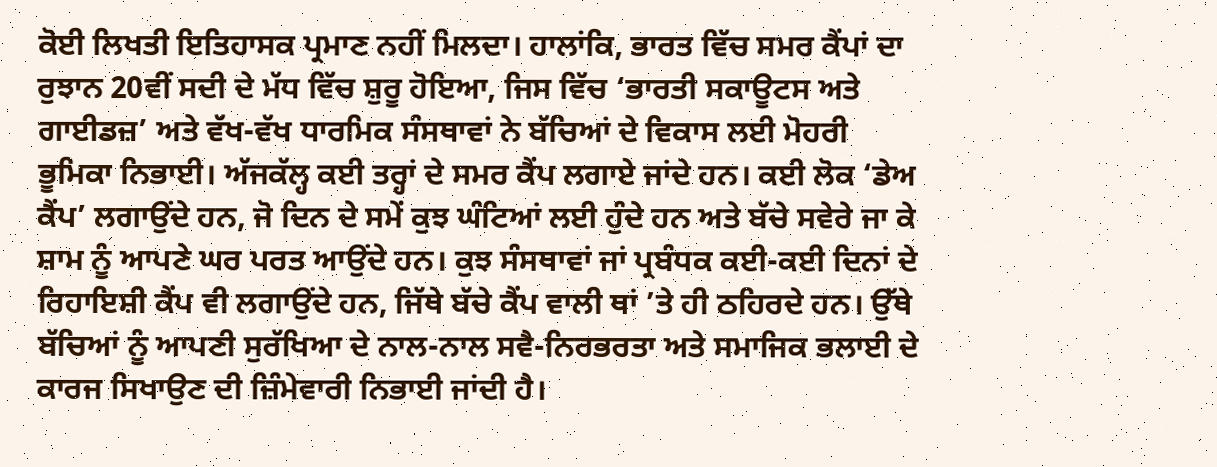ਕੋਈ ਲਿਖਤੀ ਇਤਿਹਾਸਕ ਪ੍ਰਮਾਣ ਨਹੀਂ ਮਿਲਦਾ। ਹਾਲਾਂਕਿ, ਭਾਰਤ ਵਿੱਚ ਸਮਰ ਕੈਂਪਾਂ ਦਾ ਰੁਝਾਨ 20ਵੀਂ ਸਦੀ ਦੇ ਮੱਧ ਵਿੱਚ ਸ਼ੁਰੂ ਹੋਇਆ, ਜਿਸ ਵਿੱਚ ‘ਭਾਰਤੀ ਸਕਾਊਟਸ ਅਤੇ ਗਾਈਡਜ਼’ ਅਤੇ ਵੱਖ-ਵੱਖ ਧਾਰਮਿਕ ਸੰਸਥਾਵਾਂ ਨੇ ਬੱਚਿਆਂ ਦੇ ਵਿਕਾਸ ਲਈ ਮੋਹਰੀ ਭੂਮਿਕਾ ਨਿਭਾਈ। ਅੱਜਕੱਲ੍ਹ ਕਈ ਤਰ੍ਹਾਂ ਦੇ ਸਮਰ ਕੈਂਪ ਲਗਾਏ ਜਾਂਦੇ ਹਨ। ਕਈ ਲੋਕ ‘ਡੇਅ ਕੈਂਪ’ ਲਗਾਉਂਦੇ ਹਨ, ਜੋ ਦਿਨ ਦੇ ਸਮੇਂ ਕੁਝ ਘੰਟਿਆਂ ਲਈ ਹੁੰਦੇ ਹਨ ਅਤੇ ਬੱਚੇ ਸਵੇਰੇ ਜਾ ਕੇ ਸ਼ਾਮ ਨੂੰ ਆਪਣੇ ਘਰ ਪਰਤ ਆਉਂਦੇ ਹਨ। ਕੁਝ ਸੰਸਥਾਵਾਂ ਜਾਂ ਪ੍ਰਬੰਧਕ ਕਈ-ਕਈ ਦਿਨਾਂ ਦੇ ਰਿਹਾਇਸ਼ੀ ਕੈਂਪ ਵੀ ਲਗਾਉਂਦੇ ਹਨ, ਜਿੱਥੇ ਬੱਚੇ ਕੈਂਪ ਵਾਲੀ ਥਾਂ ’ਤੇ ਹੀ ਠਹਿਰਦੇ ਹਨ। ਉੱਥੇ ਬੱਚਿਆਂ ਨੂੰ ਆਪਣੀ ਸੁਰੱਖਿਆ ਦੇ ਨਾਲ-ਨਾਲ ਸਵੈ-ਨਿਰਭਰਤਾ ਅਤੇ ਸਮਾਜਿਕ ਭਲਾਈ ਦੇ ਕਾਰਜ ਸਿਖਾਉਣ ਦੀ ਜ਼ਿੰਮੇਵਾਰੀ ਨਿਭਾਈ ਜਾਂਦੀ ਹੈ।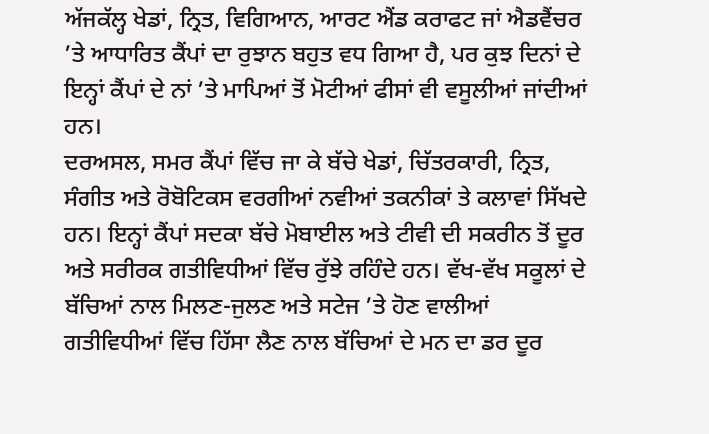ਅੱਜਕੱਲ੍ਹ ਖੇਡਾਂ, ਨ੍ਰਿਤ, ਵਿਗਿਆਨ, ਆਰਟ ਐਂਡ ਕਰਾਫਟ ਜਾਂ ਐਡਵੈਂਚਰ ’ਤੇ ਆਧਾਰਿਤ ਕੈਂਪਾਂ ਦਾ ਰੁਝਾਨ ਬਹੁਤ ਵਧ ਗਿਆ ਹੈ, ਪਰ ਕੁਝ ਦਿਨਾਂ ਦੇ ਇਨ੍ਹਾਂ ਕੈਂਪਾਂ ਦੇ ਨਾਂ ’ਤੇ ਮਾਪਿਆਂ ਤੋਂ ਮੋਟੀਆਂ ਫੀਸਾਂ ਵੀ ਵਸੂਲੀਆਂ ਜਾਂਦੀਆਂ ਹਨ।
ਦਰਅਸਲ, ਸਮਰ ਕੈਂਪਾਂ ਵਿੱਚ ਜਾ ਕੇ ਬੱਚੇ ਖੇਡਾਂ, ਚਿੱਤਰਕਾਰੀ, ਨ੍ਰਿਤ, ਸੰਗੀਤ ਅਤੇ ਰੋਬੋਟਿਕਸ ਵਰਗੀਆਂ ਨਵੀਆਂ ਤਕਨੀਕਾਂ ਤੇ ਕਲਾਵਾਂ ਸਿੱਖਦੇ ਹਨ। ਇਨ੍ਹਾਂ ਕੈਂਪਾਂ ਸਦਕਾ ਬੱਚੇ ਮੋਬਾਈਲ ਅਤੇ ਟੀਵੀ ਦੀ ਸਕਰੀਨ ਤੋਂ ਦੂਰ ਅਤੇ ਸਰੀਰਕ ਗਤੀਵਿਧੀਆਂ ਵਿੱਚ ਰੁੱਝੇ ਰਹਿੰਦੇ ਹਨ। ਵੱਖ-ਵੱਖ ਸਕੂਲਾਂ ਦੇ ਬੱਚਿਆਂ ਨਾਲ ਮਿਲਣ-ਜੁਲਣ ਅਤੇ ਸਟੇਜ ’ਤੇ ਹੋਣ ਵਾਲੀਆਂ ਗਤੀਵਿਧੀਆਂ ਵਿੱਚ ਹਿੱਸਾ ਲੈਣ ਨਾਲ ਬੱਚਿਆਂ ਦੇ ਮਨ ਦਾ ਡਰ ਦੂਰ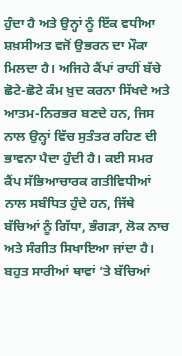ਹੁੰਦਾ ਹੈ ਅਤੇ ਉਨ੍ਹਾਂ ਨੂੰ ਇੱਕ ਵਧੀਆ ਸ਼ਖ਼ਸੀਅਤ ਵਜੋਂ ਉਭਰਨ ਦਾ ਮੌਕਾ ਮਿਲਦਾ ਹੈ। ਅਜਿਹੇ ਕੈਂਪਾਂ ਰਾਹੀਂ ਬੱਚੇ ਛੋਟੇ-ਛੋਟੇ ਕੰਮ ਖ਼ੁਦ ਕਰਨਾ ਸਿੱਖਦੇ ਅਤੇ ਆਤਮ-ਨਿਰਭਰ ਬਣਦੇ ਹਨ, ਜਿਸ ਨਾਲ ਉਨ੍ਹਾਂ ਵਿੱਚ ਸੁਤੰਤਰ ਰਹਿਣ ਦੀ ਭਾਵਨਾ ਪੈਦਾ ਹੁੰਦੀ ਹੈ। ਕਈ ਸਮਰ ਕੈਂਪ ਸੱਭਿਆਚਾਰਕ ਗਤੀਵਿਧੀਆਂ ਨਾਲ ਸਬੰਧਿਤ ਹੁੰਦੇ ਹਨ, ਜਿੱਥੇ ਬੱਚਿਆਂ ਨੂੰ ਗਿੱਧਾ, ਭੰਗੜਾ, ਲੋਕ ਨਾਚ ਅਤੇ ਸੰਗੀਤ ਸਿਖਾਇਆ ਜਾਂਦਾ ਹੈ। ਬਹੁਤ ਸਾਰੀਆਂ ਥਾਵਾਂ ’ਤੇ ਬੱਚਿਆਂ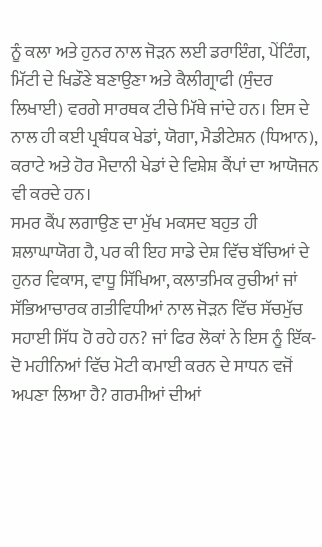ਨੂੰ ਕਲਾ ਅਤੇ ਹੁਨਰ ਨਾਲ ਜੋੜਨ ਲਈ ਡਰਾਇੰਗ, ਪੇਂਟਿੰਗ, ਮਿੱਟੀ ਦੇ ਖਿਡੌਣੇ ਬਣਾਉਣਾ ਅਤੇ ਕੈਲੀਗ੍ਰਾਫੀ (ਸੁੰਦਰ ਲਿਖਾਈ) ਵਰਗੇ ਸਾਰਥਕ ਟੀਚੇ ਮਿੱਥੇ ਜਾਂਦੇ ਹਨ। ਇਸ ਦੇ ਨਾਲ ਹੀ ਕਈ ਪ੍ਰਬੰਧਕ ਖੇਡਾਂ, ਯੋਗਾ, ਮੈਡੀਟੇਸ਼ਨ (ਧਿਆਨ), ਕਰਾਟੇ ਅਤੇ ਹੋਰ ਮੈਦਾਨੀ ਖੇਡਾਂ ਦੇ ਵਿਸ਼ੇਸ਼ ਕੈਂਪਾਂ ਦਾ ਆਯੋਜਨ ਵੀ ਕਰਦੇ ਹਨ।
ਸਮਰ ਕੈਂਪ ਲਗਾਉਣ ਦਾ ਮੁੱਖ ਮਕਸਦ ਬਹੁਤ ਹੀ ਸ਼ਲਾਘਾਯੋਗ ਹੈ, ਪਰ ਕੀ ਇਹ ਸਾਡੇ ਦੇਸ਼ ਵਿੱਚ ਬੱਚਿਆਂ ਦੇ ਹੁਨਰ ਵਿਕਾਸ, ਵਾਧੂ ਸਿੱਖਿਆ, ਕਲਾਤਮਿਕ ਰੁਚੀਆਂ ਜਾਂ ਸੱਭਿਆਚਾਰਕ ਗਤੀਵਿਧੀਆਂ ਨਾਲ ਜੋੜਨ ਵਿੱਚ ਸੱਚਮੁੱਚ ਸਹਾਈ ਸਿੱਧ ਹੋ ਰਹੇ ਹਨ? ਜਾਂ ਫਿਰ ਲੋਕਾਂ ਨੇ ਇਸ ਨੂੰ ਇੱਕ-ਦੋ ਮਹੀਨਿਆਂ ਵਿੱਚ ਮੋਟੀ ਕਮਾਈ ਕਰਨ ਦੇ ਸਾਧਨ ਵਜੋਂ ਅਪਣਾ ਲਿਆ ਹੈ? ਗਰਮੀਆਂ ਦੀਆਂ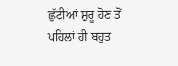ਛੁੱਟੀਆਂ ਸ਼ੁਰੂ ਹੋਣ ਤੋਂ ਪਹਿਲਾਂ ਹੀ ਬਹੁਤ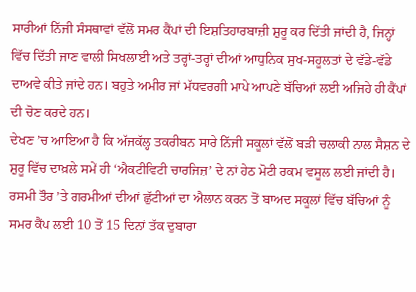ਸਾਰੀਆਂ ਨਿੱਜੀ ਸੰਸਥਾਵਾਂ ਵੱਲੋਂ ਸਮਰ ਕੈਂਪਾਂ ਦੀ ਇਸ਼ਤਿਹਾਰਬਾਜ਼ੀ ਸ਼ੁਰੂ ਕਰ ਦਿੱਤੀ ਜਾਂਦੀ ਹੈ, ਜਿਨ੍ਹਾਂ ਵਿੱਚ ਦਿੱਤੀ ਜਾਣ ਵਾਲੀ ਸਿਖਲਾਈ ਅਤੇ ਤਰ੍ਹਾਂ-ਤਰ੍ਹਾਂ ਦੀਆਂ ਆਧੁਨਿਕ ਸੁਖ-ਸਹੂਲਤਾਂ ਦੇ ਵੱਡੇ-ਵੱਡੇ ਦਾਅਵੇ ਕੀਤੇ ਜਾਂਦੇ ਹਨ। ਬਹੁਤੇ ਅਮੀਰ ਜਾਂ ਮੱਧਵਰਗੀ ਮਾਪੇ ਆਪਣੇ ਬੱਚਿਆਂ ਲਈ ਅਜਿਹੇ ਹੀ ਕੈਂਪਾਂ ਦੀ ਚੋਣ ਕਰਦੇ ਹਨ।
ਦੇਖਣ ’ਚ ਆਇਆ ਹੈ ਕਿ ਅੱਜਕੱਲ੍ਹ ਤਕਰੀਬਨ ਸਾਰੇ ਨਿੱਜੀ ਸਕੂਲਾਂ ਵੱਲੋਂ ਬੜੀ ਚਲਾਕੀ ਨਾਲ ਸੈਸ਼ਨ ਦੇ ਸ਼ੁਰੂ ਵਿੱਚ ਦਾਖ਼ਲੇ ਸਮੇਂ ਹੀ ‘ਐਕਟੀਵਿਟੀ ਚਾਰਜਿਜ਼’ ਦੇ ਨਾਂ ਹੇਠ ਮੋਟੀ ਰਕਮ ਵਸੂਲ ਲਈ ਜਾਂਦੀ ਹੈ। ਰਸਮੀ ਤੌਰ ’ਤੇ ਗਰਮੀਆਂ ਦੀਆਂ ਛੁੱਟੀਆਂ ਦਾ ਐਲਾਨ ਕਰਨ ਤੋਂ ਬਾਅਦ ਸਕੂਲਾਂ ਵਿੱਚ ਬੱਚਿਆਂ ਨੂੰ ਸਮਰ ਕੈਂਪ ਲਈ 10 ਤੋਂ 15 ਦਿਨਾਂ ਤੱਕ ਦੁਬਾਰਾ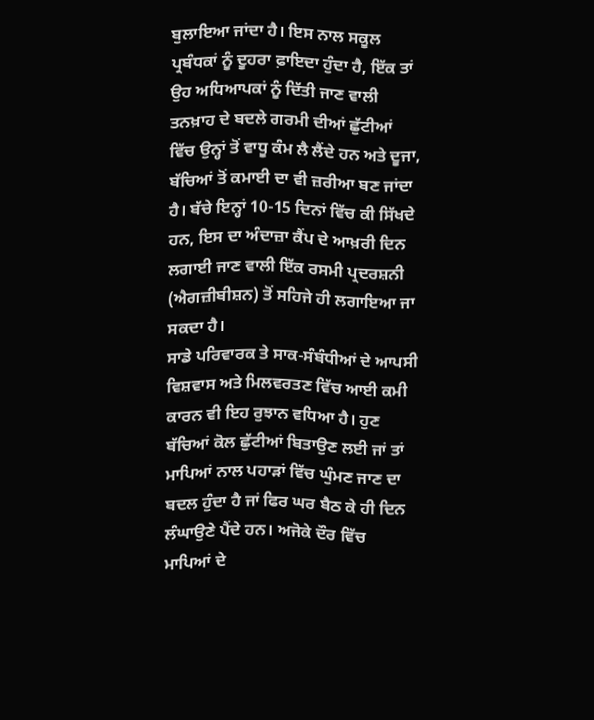ਬੁਲਾਇਆ ਜਾਂਦਾ ਹੈ। ਇਸ ਨਾਲ ਸਕੂਲ ਪ੍ਰਬੰਧਕਾਂ ਨੂੰ ਦੂਹਰਾ ਫ਼ਾਇਦਾ ਹੁੰਦਾ ਹੈ, ਇੱਕ ਤਾਂ ਉਹ ਅਧਿਆਪਕਾਂ ਨੂੰ ਦਿੱਤੀ ਜਾਣ ਵਾਲੀ ਤਨਖ਼ਾਹ ਦੇ ਬਦਲੇ ਗਰਮੀ ਦੀਆਂ ਛੁੱਟੀਆਂ ਵਿੱਚ ਉਨ੍ਹਾਂ ਤੋਂ ਵਾਧੂ ਕੰਮ ਲੈ ਲੈਂਦੇ ਹਨ ਅਤੇ ਦੂਜਾ, ਬੱਚਿਆਂ ਤੋਂ ਕਮਾਈ ਦਾ ਵੀ ਜ਼ਰੀਆ ਬਣ ਜਾਂਦਾ ਹੈ। ਬੱਚੇ ਇਨ੍ਹਾਂ 10-15 ਦਿਨਾਂ ਵਿੱਚ ਕੀ ਸਿੱਖਦੇ ਹਨ, ਇਸ ਦਾ ਅੰਦਾਜ਼ਾ ਕੈਂਪ ਦੇ ਆਖ਼ਰੀ ਦਿਨ ਲਗਾਈ ਜਾਣ ਵਾਲੀ ਇੱਕ ਰਸਮੀ ਪ੍ਰਦਰਸ਼ਨੀ (ਐਗਜ਼ੀਬੀਸ਼ਨ) ਤੋਂ ਸਹਿਜੇ ਹੀ ਲਗਾਇਆ ਜਾ ਸਕਦਾ ਹੈ।
ਸਾਡੇ ਪਰਿਵਾਰਕ ਤੇ ਸਾਕ-ਸੰਬੰਧੀਆਂ ਦੇ ਆਪਸੀ ਵਿਸ਼ਵਾਸ ਅਤੇ ਮਿਲਵਰਤਣ ਵਿੱਚ ਆਈ ਕਮੀ ਕਾਰਨ ਵੀ ਇਹ ਰੁਝਾਨ ਵਧਿਆ ਹੈ। ਹੁਣ ਬੱਚਿਆਂ ਕੋਲ ਛੁੱਟੀਆਂ ਬਿਤਾਉਣ ਲਈ ਜਾਂ ਤਾਂ ਮਾਪਿਆਂ ਨਾਲ ਪਹਾੜਾਂ ਵਿੱਚ ਘੁੰਮਣ ਜਾਣ ਦਾ ਬਦਲ ਹੁੰਦਾ ਹੈ ਜਾਂ ਫਿਰ ਘਰ ਬੈਠ ਕੇ ਹੀ ਦਿਨ ਲੰਘਾਉਣੇ ਪੈਂਦੇ ਹਨ। ਅਜੋਕੇ ਦੌਰ ਵਿੱਚ ਮਾਪਿਆਂ ਦੇ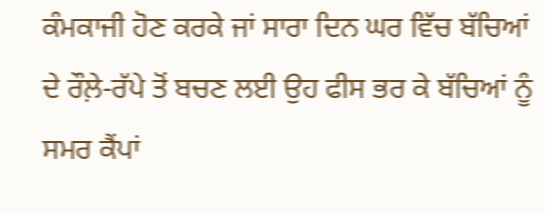ਕੰਮਕਾਜੀ ਹੋਣ ਕਰਕੇ ਜਾਂ ਸਾਰਾ ਦਿਨ ਘਰ ਵਿੱਚ ਬੱਚਿਆਂ ਦੇ ਰੌਲ਼ੇ-ਰੱਪੇ ਤੋਂ ਬਚਣ ਲਈ ਉਹ ਫੀਸ ਭਰ ਕੇ ਬੱਚਿਆਂ ਨੂੰ ਸਮਰ ਕੈਂਪਾਂ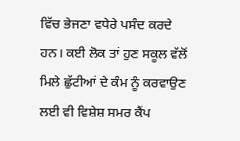ਵਿੱਚ ਭੇਜਣਾ ਵਧੇਰੇ ਪਸੰਦ ਕਰਦੇ ਹਨ। ਕਈ ਲੋਕ ਤਾਂ ਹੁਣ ਸਕੂਲ ਵੱਲੋਂ ਮਿਲੇ ਛੁੱਟੀਆਂ ਦੇ ਕੰਮ ਨੂੰ ਕਰਵਾਉਣ ਲਈ ਵੀ ਵਿਸ਼ੇਸ਼ ਸਮਰ ਕੈਂਪ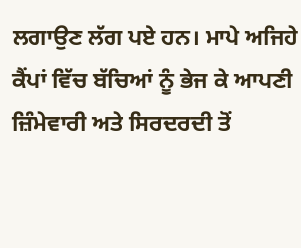ਲਗਾਉਣ ਲੱਗ ਪਏ ਹਨ। ਮਾਪੇ ਅਜਿਹੇ ਕੈਂਪਾਂ ਵਿੱਚ ਬੱਚਿਆਂ ਨੂੰ ਭੇਜ ਕੇ ਆਪਣੀ ਜ਼ਿੰਮੇਵਾਰੀ ਅਤੇ ਸਿਰਦਰਦੀ ਤੋਂ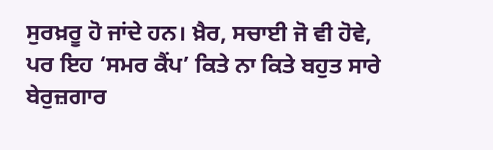ਸੁਰਖ਼ਰੂ ਹੋ ਜਾਂਦੇ ਹਨ। ਖ਼ੈਰ, ਸਚਾਈ ਜੋ ਵੀ ਹੋਵੇ, ਪਰ ਇਹ ‘ਸਮਰ ਕੈਂਪ’ ਕਿਤੇ ਨਾ ਕਿਤੇ ਬਹੁਤ ਸਾਰੇ ਬੇਰੁਜ਼ਗਾਰ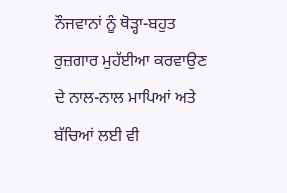ਨੌਜਵਾਨਾਂ ਨੂੰ ਥੋੜ੍ਹਾ-ਬਹੁਤ ਰੁਜ਼ਗਾਰ ਮੁਹੱਈਆ ਕਰਵਾਉਣ ਦੇ ਨਾਲ-ਨਾਲ ਮਾਪਿਆਂ ਅਤੇ ਬੱਚਿਆਂ ਲਈ ਵੀ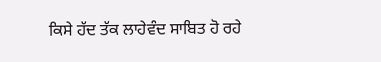ਕਿਸੇ ਹੱਦ ਤੱਕ ਲਾਹੇਵੰਦ ਸਾਬਿਤ ਹੋ ਰਹੇ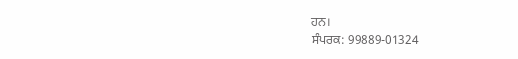ਹਨ।
ਸੰਪਰਕ: 99889-01324